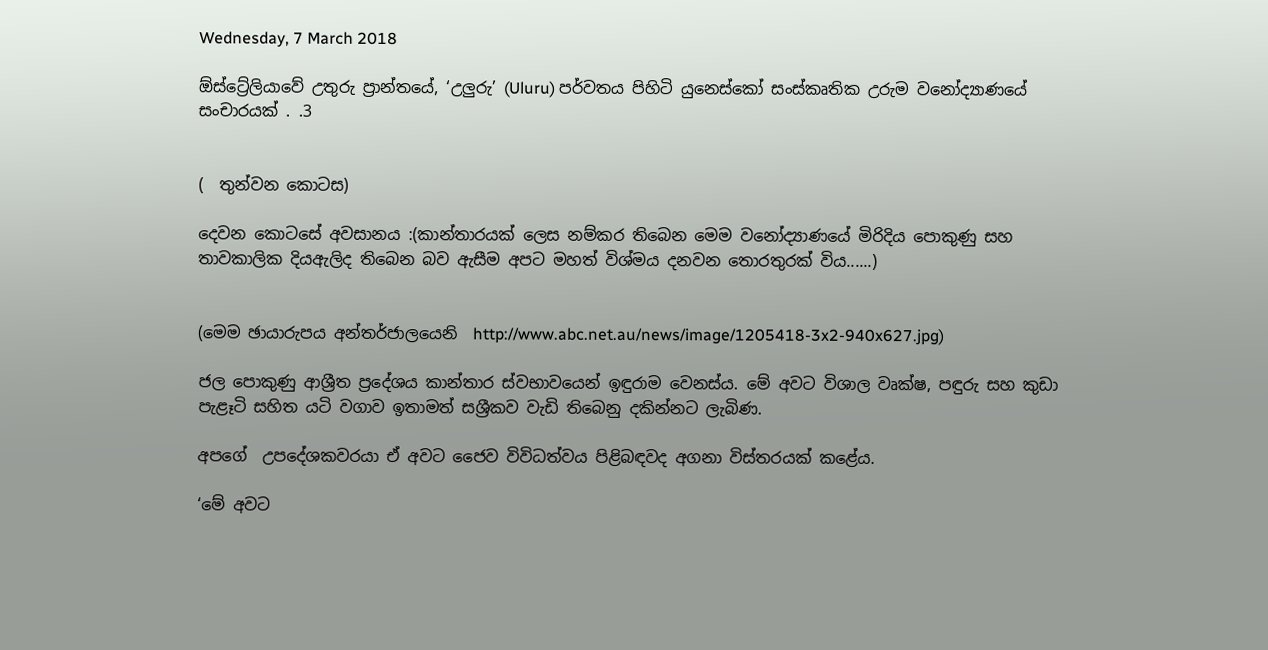Wednesday, 7 March 2018

ඕස්ට්‍රේලියාවේ උතුරු ප්‍රාන්තයේ, ‘උලුරු’ (Uluru) පර්වතය පිහිටි යුනෙස්කෝ සංස්කෘතික උරුම වනෝද්‍යාණයේ සංචාරයක් . .3


(  තුන්වන කොටස)

දෙවන කොටසේ අවසානය :(කාන්තාරයක් ලෙස නම්කර තිබෙන මෙම වනෝද්‍යාණයේ මිරිදිය පොකුණු සහ තාවකාලික දියඇලිද තිබෙන බව ඇසීම අපට මහත් විශ්මය දනවන තොරතුරක් විය......)


(මෙම ඡායාරුපය අන්තර්ජාලයෙනි  http://www.abc.net.au/news/image/1205418-3x2-940x627.jpg)

ජල පොකුණු ආශ්‍රීත ප්‍රදේශය කාන්තාර ස්වභාවයෙන් ඉඳුරාම වෙනස්ය. මේ අවට විශාල වෘක්ෂ, පඳුරු සහ කුඩා පැළෑටි සහිත යටි වගාව ඉතාමත් සශ්‍රීකව වැඩි තිබෙනු දකින්නට ලැබිණ.

අපගේ  උපදේශකවරයා ඒ අවට ජෛව විවිධත්වය පිළිබඳවද අගනා විස්තරයක් කළේය.

‘මේ අවට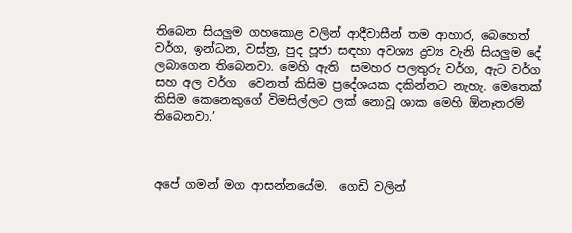තිබෙන සියලුම ගහකොළ වලින් ආදීවාසීන් තම ආහාර, බෙහෙත් වර්ග, ඉන්ධන, වස්ත්‍ර, පුද පූජා සඳහා අවශ්‍ය ද්‍රව්‍ය වැනි සියලුම දේ ලබාගෙන තිබෙනවා. මෙහි ඇති  සමහර පලතුරු වර්ග, ඇට වර්ග සහ අල වර්ග  වෙනත් කිසිම ප්‍රදේශයක දකින්නට නැහැ. මෙතෙක් කිසිම කෙනෙකුගේ විමසිල්ලට ලක් නොවූ ශාක මෙහි ඕනෑතරම් තිබෙනවා.’



අපේ ගමන් මග ආසන්නයේම.  ගෙඩි වලින්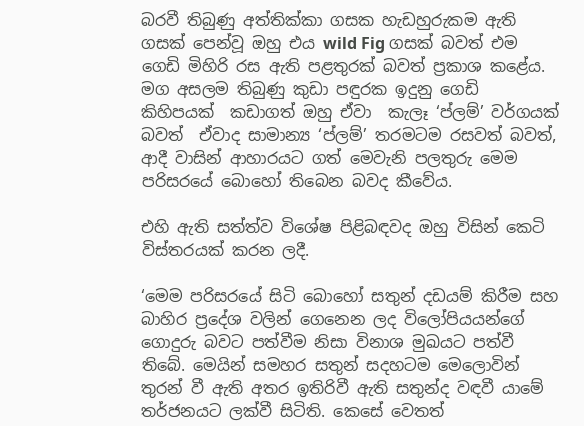බරවී තිබුණු අත්තික්කා ගසක හැඩහුරුකම ඇති ගසක් පෙන්වූ ඔහු එය wild Fig ගසක් බවත් එම ගෙඩි මිහිරි රස ඇති පළතුරක් බවත් ප්‍රකාශ කළේය. මග අසලම තිබුණු කුඩා පඳුරක ඉදුනු ගෙඩි  කිහිපයක්  කඩාගත් ඔහු ඒවා  කැලෑ ‘ප්ලම්’ වර්ගයක් බවත්  ඒවාද සාමාන්‍ය ‘ප්ලම්’ තරමටම රසවත් බවත්, ආදී වාසින් ආහාරයට ගත් මෙවැනි පලතුරු මෙම පරිසරයේ බොහෝ තිබෙන බවද කීවේය.

එහි ඇති සත්ත්ව විශේෂ පිළිබඳවද ඔහු විසින් කෙටි විස්තරයක් කරන ලදී.

‘මෙම පරිසරයේ සිටි බොහෝ සතුන් දඩයම් කිරීම සහ බාහිර ප්‍රදේශ වලින් ගෙනෙන ලද විලෝපියයන්ගේ ගොදුරු බවට පත්වීම නිසා විනාශ මුඛයට පත්වී  තිබේ. මෙයින් සමහර සතුන් සදහටම මෙලොවින් තුරන් වී ඇති අතර ඉතිරිවී ඇති සතුන්ද වඳවී යාමේ තර්ජනයට ලක්වී සිටිති. කෙසේ වෙතත්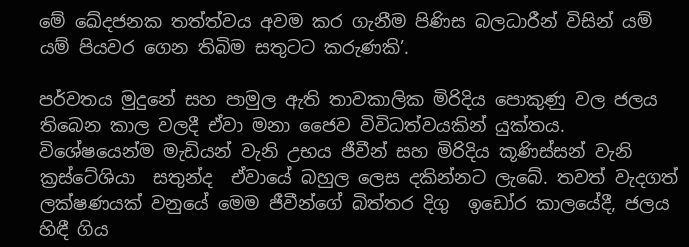මේ ඛේදජනක තත්ත්වය අවම කර ගැනීම පිණිස බලධාරීන් විසින් යම් යම් පියවර ගෙන තිබිම සතුටට කරුණකි’.

පර්වතය මුදුනේ සහ පාමුල ඇති තාවකාලික මිරිදිය පොකුණු වල ජලය තිබෙන කාල වලදී ඒවා මනා ජෛව විවිධත්වයකින් යුක්තය. විශේෂයෙන්ම මැඩියන් වැනි උභය ජීවීන් සහ මිරිදිය කූණිස්සන් වැනි ක්‍රස්ටේශියා  සතුන්ද  ඒවායේ බහුල ලෙස දකින්නට ලැබේ. තවත් වැදගත් ලක්ෂණයක් වනුයේ මෙම ජීවීන්ගේ බිත්තර දිගු  ඉඩෝර කාලයේදී, ජලය හිඳී ගිය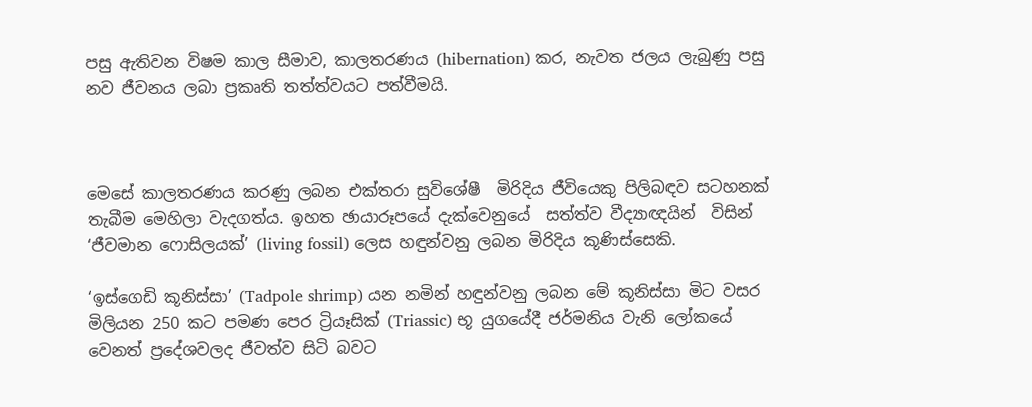පසු ඇතිවන විෂම කාල සීමාව, කාලතරණය (hibernation) කර, නැවත ජලය ලැබුණු පසු නව ජීවනය ලබා ප්‍රකෘති තත්ත්වයට පත්වීමයි.



මෙසේ කාලතරණය කරණු ලබන එක්තරා සුවිශේෂී  මිරිදිය ජීවියෙකු පිලිබඳව සටහනක් තැබීම මෙහිලා වැදගත්ය. ඉහත ඡායාරූපයේ දැක්වෙනුයේ  සත්ත්ව වීද්‍යාඥයින්  විසින් ‘ජීවමාන ෆොසිලයක්’ (living fossil) ලෙස හඳුන්වනු ලබන මිරිදිය කූණිස්සෙකි.

‘ඉස්ගෙඩි කූනිස්සා’ (Tadpole shrimp) යන නමින් හඳුන්වනු ලබන මේ කූනිස්සා මිට වසර මිලියන 250 කට පමණ පෙර ට්‍රියෑසික්‌ (Triassic) භූ යුගයේදී ජර්මනිය වැනි ලෝකයේ වෙනත් ප්‍රදේශවලද ජීවත්ව සිටි බවට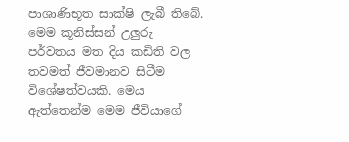පාශාණිභූත සාක්ෂි ලැබී තිබේ. මෙම කූනිස්සන් උලුරු පර්වතය මත දිය කඩිති වල තවමත් ජීවමානව සිටීම විශේෂත්වයකි. මෙය ඇත්තෙන්ම මෙම ජීවියාගේ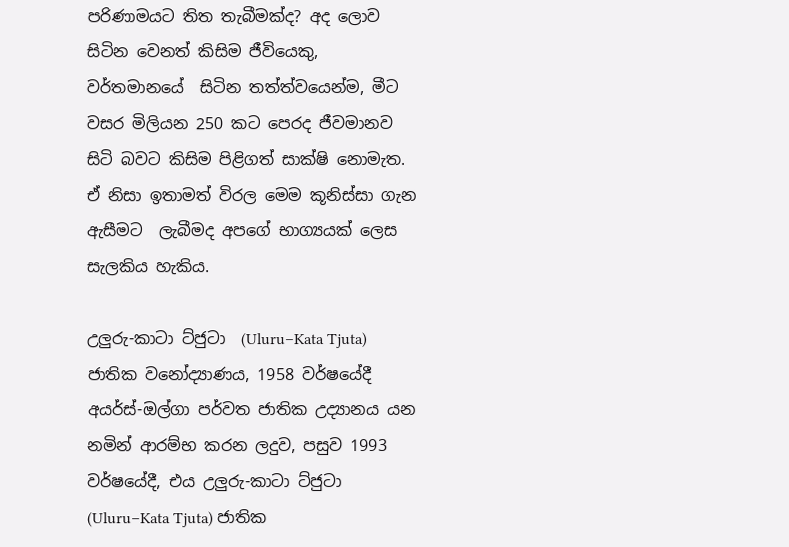පරිණාමයට තිත තැබීමක්ද? අද ලොව සිටින වෙනත් කිසිම ජීවියෙකු, වර්තමානයේ  සිටින තත්ත්වයෙන්ම, මීට වසර මිලියන 250 කට පෙරද ජීවමානව සිටි බවට‍ කිසිම පිළිගත් සාක්ෂි නොමැත. ඒ නිසා ඉතාමත් විරල මෙම කූනිස්සා ගැන ඇසීමට  ලැබීමද අපගේ භාග්‍යයක් ලෙස සැලකිය හැකිය.

උලුරු-කාටා ට්ජුටා  (Uluru–Kata Tjuta) ජාතික වනෝද්‍යාණය, 1958 වර්ෂයේදී  අයර්ස්-ඔල්ගා පර්වත ජාතික උද්‍යානය යන නමින් ආරම්භ කරන ලදුව, පසුව 1993 වර්ෂයේදී, එය උලුරු-කාටා ට්ජුටා  (Uluru–Kata Tjuta) ජාතික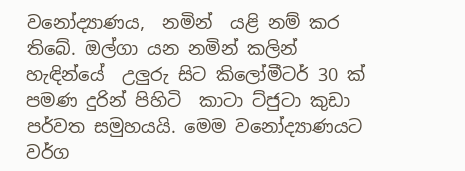වනෝද්‍යාණය,  නමින්  යළි නම් කර තිබේ. ඔල්ගා යන නමින් කලින් හැඳින්යේ  උලුරු සිට කිලෝමීටර් 30 ක් පමණ දුරින් පිහිටි  කාටා ට්ජුටා කුඩා  පර්වත සමුහයයි. මෙම වනෝද්‍යාණයට  වර්ග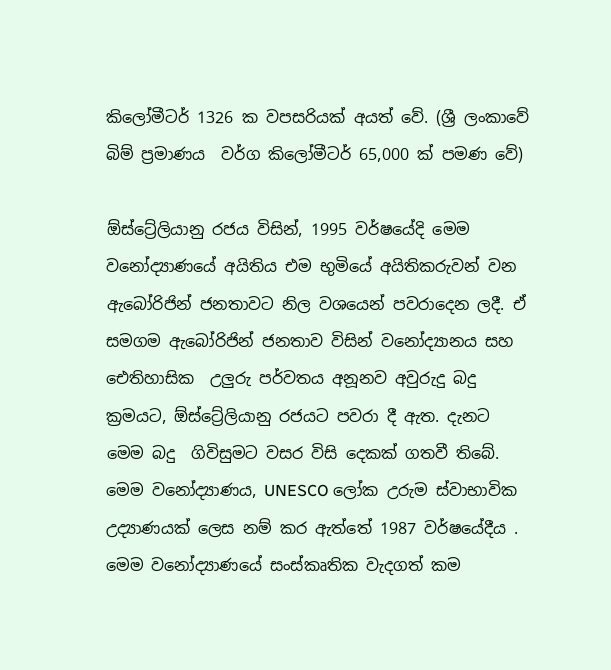කිලෝමීටර් 1326 ක වපසරියක් අයත් වේ. (ශ්‍රී ලංකාවේ බිම් ප්‍රමාණය  වර්ග කිලෝමීටර් 65,000 ක් පමණ වේ)

ඕස්ට්‍රේලියානු රජය විසින්, 1995 වර්ෂයේදි මෙම වනෝද්‍යාණයේ අයිතිය එම භුමියේ අයිතිකරුවන් වන ඇබෝරිජින් ජනතාවට නිල වශයෙන් පවරාදෙන ලදී. ඒ සමගම ඇබෝරිජින් ජනතාව විසින් වනෝද්‍යානය සහ ඓතිහාසික  උලුරු පර්වතය අනූනව අවුරුදු බදු ක්‍රමයට, ඕස්ට්‍රේලියානු රජයට පවරා දී ඇත. දැනට මෙම බදු  ගිවිසුමට වසර විසි දෙකක් ගතවී තිබේ. මෙම වනෝද්‍යාණය, UNESCO ලෝක උරුම ස්වාභාවික උද්‍යාණයක් ලෙස නම් කර ඇත්තේ 1987 වර්ෂයේදීය . මෙම වනෝද්‍යාණයේ සංස්කෘතික වැදගත් කම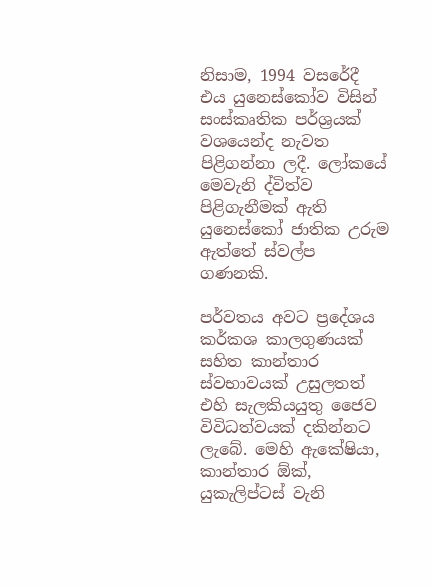නිසාම, 1994 වසරේදී එය යුනෙස්කෝව විසින් සංස්කෘතික පර්ශ්‍රයක් වශයෙන්ද නැවත පිළිගන්නා ලදී. ලෝකයේ මෙවැනි ද්විත්ව පිළිගැනීමක් ඇති යුනෙස්කෝ ජාතික උරුම ඇත්තේ ස්වල්ප ගණනකි.

පර්වතය අවට ප්‍රදේශය කර්කශ කාලගුණයක් සහිත කාන්තාර ස්වභාවයක් උසුලතත් එහි සැලකියයුතු ජෛව විවිධත්වයක් දකින්නට ලැබේ. මෙහි ඇකේෂියා, කාන්තාර ඕක්‌, යුකැලිප්ටස් වැනි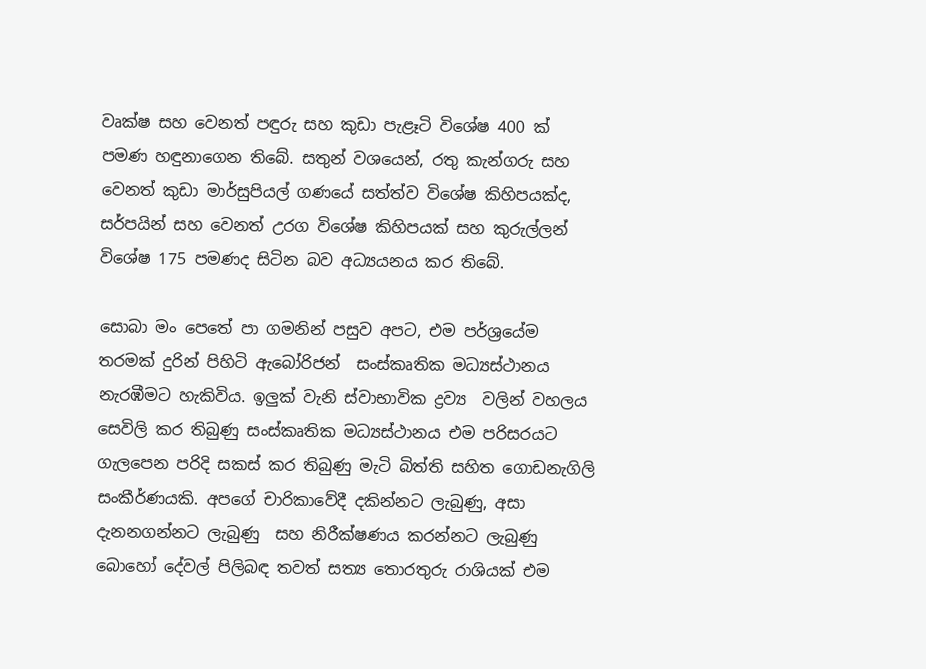වෘක්ෂ සහ වෙනත් පඳුරු සහ කුඩා පැළෑටි විශේෂ 400 ක්‌ පමණ හඳුනාගෙන තිබේ. සතුන් වශයෙන්, රතු කැන්ගරු සහ වෙනත් කුඩා මාර්සුපියල් ගණයේ සත්ත්ව විශේෂ කිහිපයක්ද, සර්පයින් සහ වෙනත් උරග විශේෂ කිහිපයක් සහ කුරුල්ලන් විශේෂ 175 පමණද සිටින බව අධ්‍යයනය කර තිබේ.

සොබා මං පෙතේ පා ගමනින් පසුව අපට, එම පර්ශ්‍රයේම තරමක් දුරින් පිහිටි ඇබෝරිජන්  සංස්කෘතික මධ්‍යස්ථානය නැරඹීමට හැකිවිය. ඉලුක්‌ වැනි ස්වාභාවික ද්‍රව්‍ය  වලින් වහලය සෙවිලි කර තිබුණු සංස්කෘතික මධ්‍යස්ථානය එම පරිසරයට ගැලපෙන පරිදි සකස් කර තිබුණු මැටි බිත්ති සහිත ගොඩනැගිලි සංකීර්ණයකි. අපගේ චාරිකාවේදී දකින්නට ලැබුණු, අසා දැනනගන්නට ලැබුණු  සහ නිරීක්ෂණය කරන්නට ලැබුණු බොහෝ දේවල් පිලිබඳ තවත් සත්‍ය තොරතුරු රාශියක් එම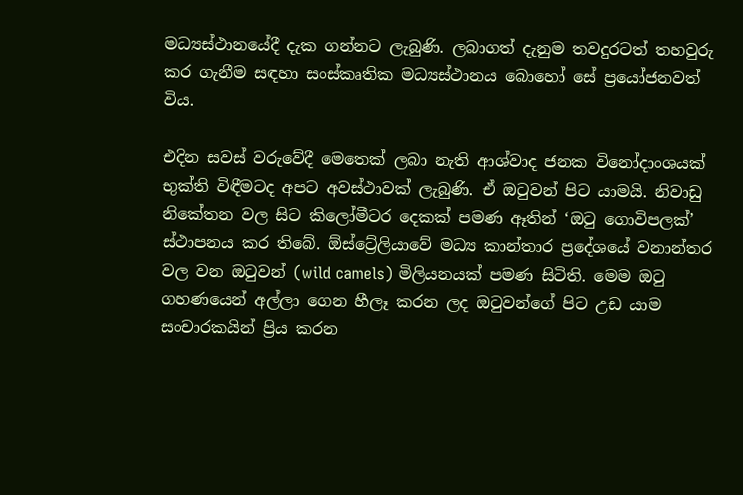මධ්‍යස්ථානයේදී දැක ගන්නට ලැබුණි. ලබාගත් දැනුම තවදුරටත් තහවුරු කර ගැනීම සඳහා සංස්කෘතික මධ්‍යස්ථානය බොහෝ සේ ප්‍රයෝජනවත් විය.

එදින සවස් වරුවේදී මෙතෙක් ලබා නැති ආශ්වාද ජනක විනෝදාංශයක්  භුක්ති විඳීමටද අපට අවස්ථාවක් ලැබුණි. ඒ ඔටුවන් පිට යාමයි. නිවාඩු නිකේතන වල සිට කිලෝමීටර දෙකක් පමණ ඈතින් ‘ඔටු ගොවිපලක්’ ස්ථාපනය කර තිබේ. ඕස්ට්‍රේලියාවේ මධ්‍ය කාන්තාර ප්‍රදේශයේ වනාන්තර වල වන ඔටුවන් (wild camels) මිලියනයක් පමණ සිටිති. මෙම ඔටු ගහණයෙන් අල්ලා ගෙන හීලෑ කරන ලද ඔටුවන්ගේ පිට උඩ යාම  සංචාරකයින් ප්‍රිය කරන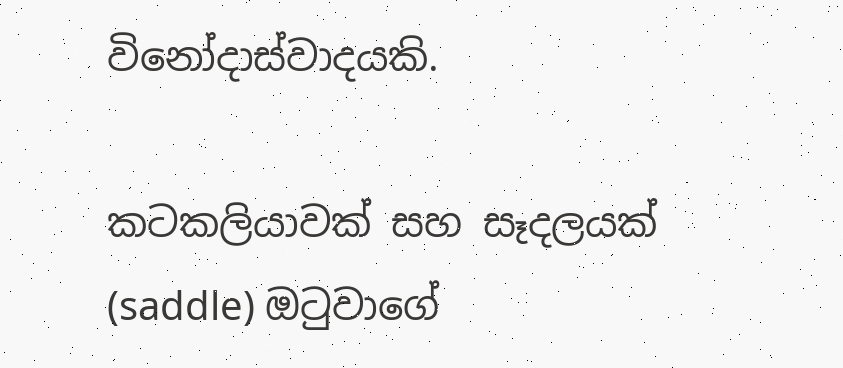විනෝදාස්වාදයකි.

කටකලියාවක් සහ සෑදලයක් (saddle) ඔටුවාගේ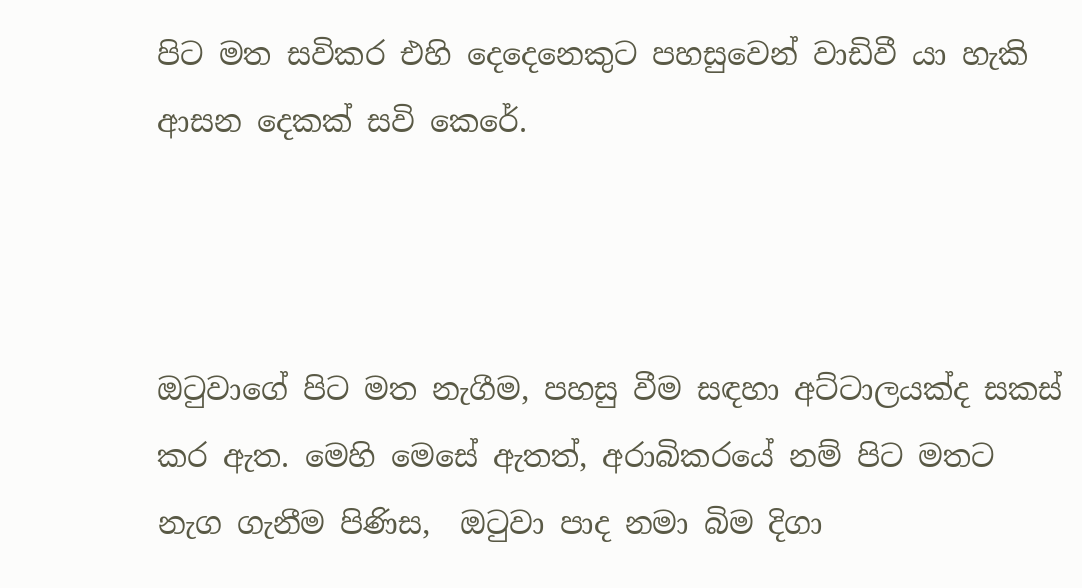පිට මත සවිකර එහි දෙදෙනෙකුට පහසුවෙන් වාඩිවී යා හැකි ආසන දෙකක් සවි කෙරේ.



ඔටුවාගේ පිට මත නැගීම, පහසු වීම සඳහා අට්ටාලයක්ද සකස් කර ඇත. මෙහි මෙසේ ඇතත්, අරාබිකරයේ නම් පිට මතට නැග ගැනීම පිණිස,  ඔටුවා පාද නමා බිම දිගා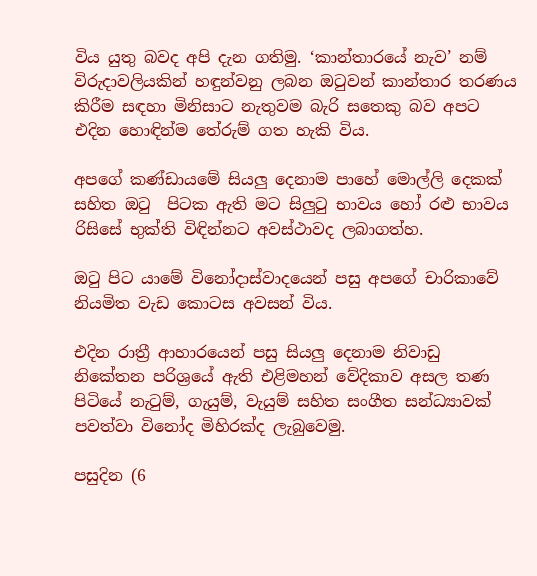විය යුතු බවද අපි දැන ගතිමු. ‘කාන්තාරයේ නැව’ නම් විරුදාවලියකින් හඳුන්වනු ලබන ඔටුවන් කාන්තාර තරණය කිරීම සඳහා මිනිසාට නැතුවම බැරි සතෙකු බව අපට එදින හොඳින්ම තේරුම් ගත හැකි විය.

අපගේ කණ්ඩායමේ සියලු දෙනාම පාහේ මොල්ලි දෙකක් සහිත ඔටු  පිටක ඇති මට සිලුටු භාවය හෝ රළු භාවය රිසිසේ භුක්ති විඳින්නට අවස්ථාවද ලබාගත්හ.

ඔටු පිට යාමේ විනෝදාස්වාදයෙන් පසු අපගේ චාරිකාවේ නියමිත වැඩ කොටස අවසන් විය.

එදින රාත්‍රී ආහාරයෙන් පසු සියලු දෙනාම නිවාඩු නිකේතන පරිශ්‍රයේ ඇති එළිමහන් වේදිකාව අසල තණ පිටියේ නැටුම්, ගැයුම්, වැයුම් සහිත සංගීත සන්ධ්‍යාවක් පවත්වා විනෝද මිහිරක්ද ලැබුවෙමු.

පසුදින (6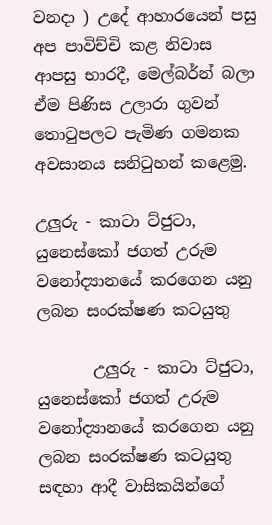වනදා ) උදේ ආහාරයෙන් පසු අප පාවිච්චි කළ නිවාස ආපසු භාරදී, මෙල්බර්න් බලා ඒම පිණිස උලාරා ගුවන් තොටුපලට පැමිණ ගමනක අවසානය සනිටුහන් කළෙමු.

උලුරු - කාටා ට්ජුටා,  යුනෙස්කෝ ජගත් උරුම වනෝද්‍යානයේ කරගෙන යනු ලබන සංරක්ෂණ කටයුතු

       උලුරු - කාටා ට්ජුටා,  යුනෙස්කෝ ජගත් උරුම වනෝද්‍යානයේ කරගෙන යනු ලබන සංරක්ෂණ කටයුතු සඳහා ආදී වාසිකයින්ගේ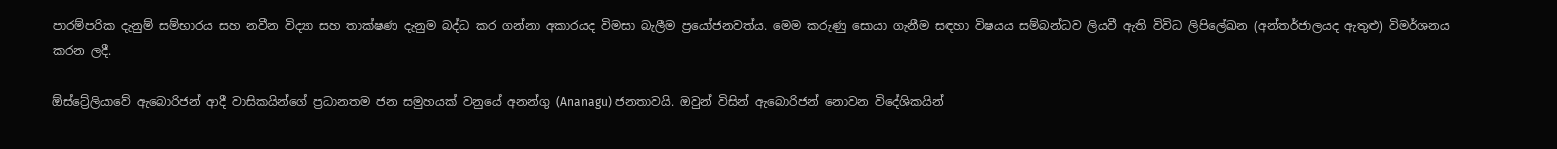පාරම්පරික දැනුම් සම්භාරය සහ නවීන විද්‍යා සහ තාක්ෂණ දැනුම බද්ධ කර ගන්නා අකාරයද විමසා බැලීම ප්‍රයෝජනවත්ය. මෙම කරුණු සොයා ගැනීම සඳහා විෂයය සම්බන්ධව ලියවී ඇති විවිධ ලිපිලේඛන (අන්තර්ජාලයද ඇතුළු) විමර්ශනය කරන ලදී.

ඕස්ට්‍රේලියාවේ ඇබොරිජන් ආදී වාසිකයින්ගේ ප්‍රධානතම ජන සමුහයක් වනුයේ අනන්ගු (Ananagu) ජනතාවයි. ඔවුන් විසින් ඇබොරිජන් නොවන විදේශිකයින්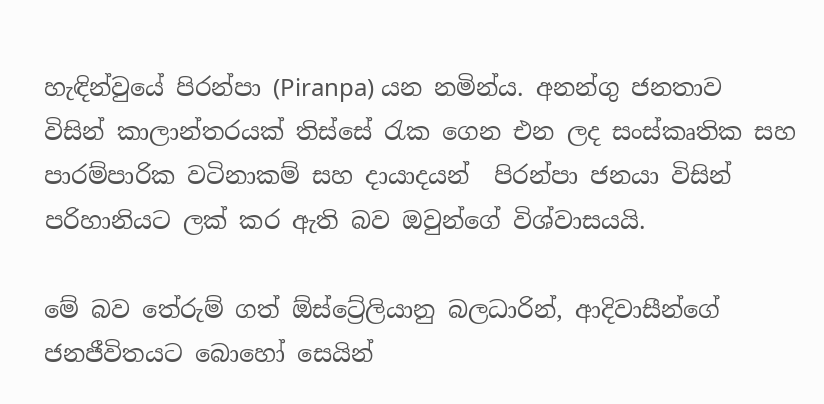හැඳින්වුයේ පිරන්පා (Piranpa) යන නමින්ය. අනන්ගු ජනතාව විසින් කාලාන්තරයක් තිස්සේ රැක ගෙන එන ලද සංස්කෘතික සහ පාරම්පාරික වටිනාකම් සහ දායාදයන්  පිරන්පා ජනයා විසින් පරිහානියට ලක් කර ඇති බව ඔවුන්ගේ විශ්වාසයයි.

මේ බව තේරුම් ගත් ඕස්ට්‍රේලියානු බලධාරින්, ආදිවාසීන්ගේ ජනජීවිතයට බොහෝ සෙයින්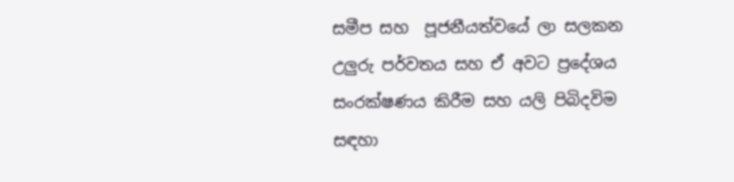සමීප සහ  පූජනීයත්වයේ ලා සලකන  උලුරු පර්වතය සහ ඒ අවට ප්‍රදේශය සංරක්ෂණය කිරීම සහ යලි පිබිදවිම සඳහා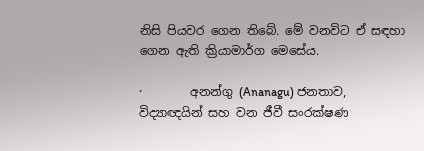නිසි පියවර ගෙන තිබේ. මේ වනවිට ඒ සඳහා ගෙන ඇති ක්‍රියාමාර්ග මෙසේය.

·        අනන්ගු (Ananagu) ජනතාව, විද්‍යාඥයින් සහ වන ජීවී සංරක්ෂණ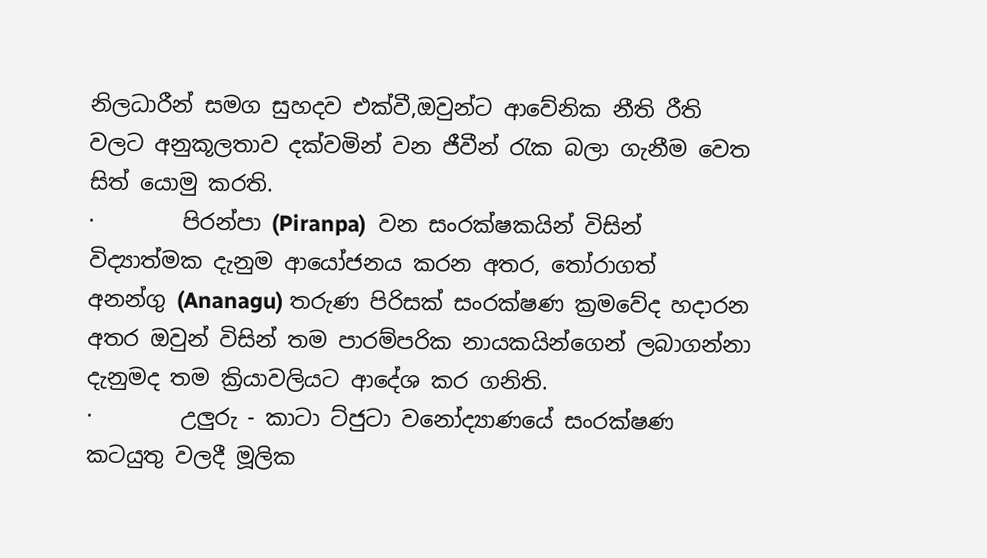නිලධාරීන් සමග සුහදව එක්වී,ඔවුන්ට ආවේනික නීති රීති වලට අනුකූලතාව දක්වමින් වන ජීවීන් රැක බලා ගැනීම වෙත සිත් යොමු කරති.
·        පිරන්පා (Piranpa)  වන සංරක්ෂකයින් විසින් විද්‍යාත්මක දැනුම ආයෝජනය කරන අතර, තෝරාගත්   අනන්ගු (Ananagu) තරුණ පිරිසක් සංරක්ෂණ ක්‍රමවේද හදාරන අතර ඔවුන් විසින් තම පාරම්පරික නායකයින්ගෙන් ලබාගන්නා දැනුමද තම ක්‍රියාවලියට ආදේශ කර ගනිති.
·        උලුරු - කාටා ට්ජුටා වනෝද්‍යාණයේ සංරක්ෂණ කටයුතු වලදී මූලික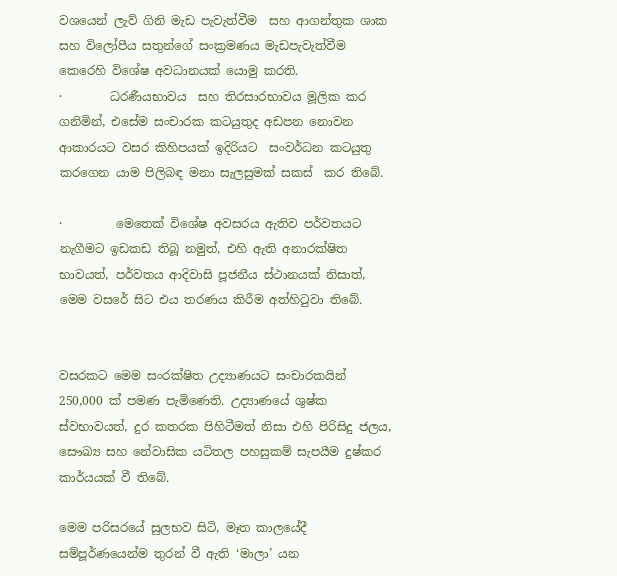වශයෙන් ලැව් ගිනි මැඩ පැවැත්වීම  සහ ආගන්තුක ශාක සහ විලෝපීය සතුන්ගේ සංක්‍රමණය මැඩපැවැත්වීම කෙරෙහි විශේෂ අවධානයක් යොමු කරති.
·        ධරණීයභාවය  සහ තිරසාරභාවය මූලික කර ගනිමින්, එසේම සංචාරක කටයුතුද අඩපන නොවන ආකාරයට වසර කිහිපයක් ඉදිරියට  සංවර්ධන කටයුතු කරගෙන යාම පිලිබඳ මනා සැලසුමක් සකස්  කර තිබේ.

·         මෙතෙක් විශේෂ අවසරය ඇතිව පර්වතයට නැගීමට ඉඩකඩ තිබූ නමුත්, එහි ඇති අනාරක්ෂිත භාවයත්, පර්වතය ආදිවාසි පූජනීය ස්ථානයක් නිසාත්, මෙම වසරේ සිට එය තරණය කිරීම අත්හිටුවා තිබේ.


වසරකට මෙ‍ම සංරක්ෂිත උද්‍යාණයට සංචාරකයින් 250,000 ක් පමණ පැමිණෙති. උද්‍යාණයේ ශුෂ්ක ස්වභාවයත්, දුර කතරක පිහිටීමත් නිසා එහි පිරිසිදු ජලය, සෞඛ්‍ය සහ නේවාසික යටිතල පහසුකම් සැපයීම දුෂ්කර කාර්යයක් වී තිබේ.

මෙම පරිසරයේ සුලභව සිටි, මෑත කාලයේදී සම්පූර්ණයෙන්ම තුරන් වී ඇති ‘මාලා’ යන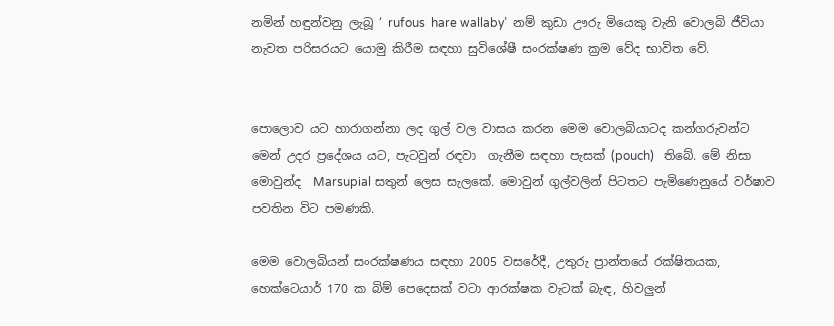නමින් හඳුන්වනු ලැබූ ‘ rufous  hare wallaby’  නම් කුඩා ඌරු මියෙකු වැනි වොලබි ජීවියා නැවත පරිසරයට යොමු කිරීම සඳහා සුවිශේෂී සංරක්ෂණ ක්‍රම වේද භාවිත වේ.


පොලොව යට හාරාගන්නා ලද ගුල් වල වාසය කරන මෙම වොලබියාටද කන්ගරුවන්ට මෙන් උදර ප්‍රදේශය යට, පැටවුන් රඳවා  ගැනීම සඳහා පැසක් (pouch)   තිබේ. මේ නිසා මොවුන්ද  Marsupial සතුන් ලෙස සැලකේ. මොවුන් ගුල්වලින් පිටතට පැමිණෙනුයේ වර්ෂාව පවතින විට පමණකි.

මෙම වොලබියන් සංරක්ෂණය සඳහා 2005 වසරේදී, උතුරු ප්‍රාන්තයේ රක්ෂිතයක, හෙක්ටෙයාර් 170 ක බිම් පෙදෙසක් වටා ආරක්ෂක වැටක් බැඳ, හිවලුන්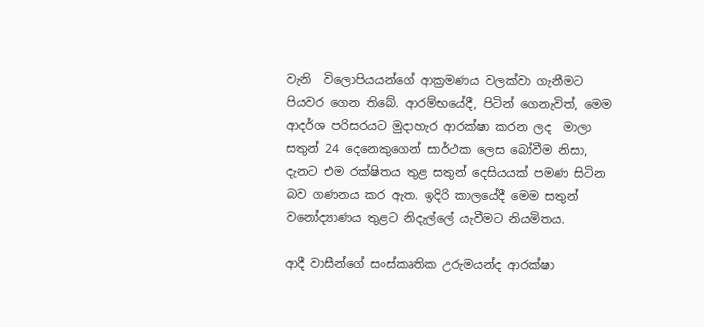වැනි  විලොපියයන්ගේ ආක්‍රමණය වලක්වා ගැනීමට පියවර ගෙන තිබේ. ආරම්භයේදී, පිටින් ගෙනැවිත්, මෙම ආදර්ශ පරිසරයට මුදාහැර ආරක්ෂා කරන ලද  මාලා සතුන් 24 දෙනෙකුගෙන් සාර්ථක ලෙස බෝවීම නිසා, දැනට එම රක්ෂිතය තුළ සතුන් දෙසියයක් පමණ සිටින බව ගණනය කර ඇත. ඉදිරි කාලයේදී මෙම සතුන් වනෝද්‍යාණය තුළට නිදැල්ලේ යැවීමට නියමිතය.

ආදී වාසීන්ගේ සංස්කෘතික උරුමයන්ද ආරක්ෂා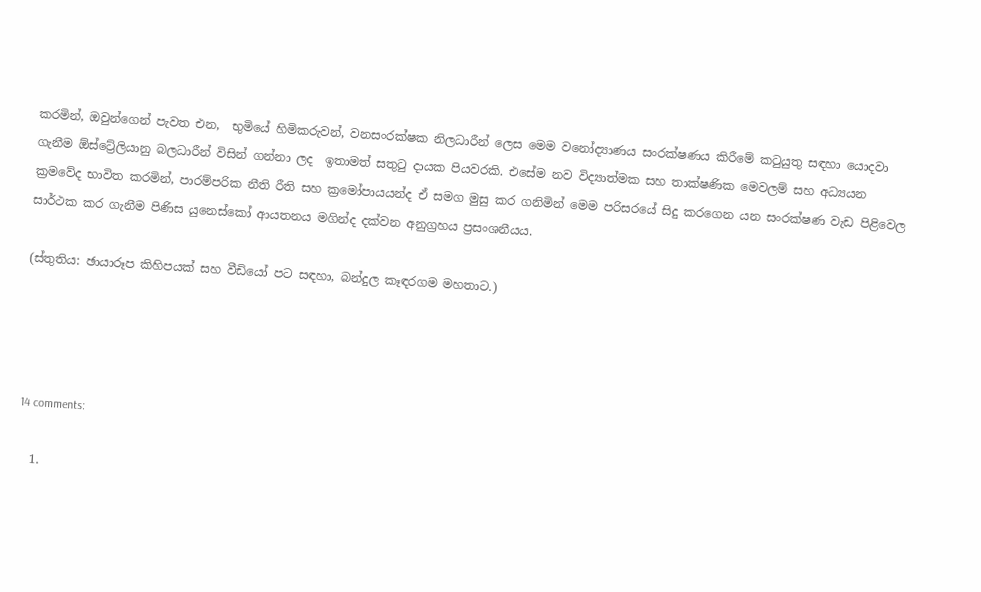කරමින්, ඔවුන්ගෙන් පැවත එන,  භුමියේ හිමිකරුවන්, වනසංරක්ෂක නිලධාරීන් ලෙස මෙම වනෝද්‍යාණය සංරක්ෂණය කිරීමේ කටුයුතු සඳහා යොදවා ගැනීම ඕස්ට්‍රේලියානු බලධාරීන් විසින් ගන්නා ලද  ඉතාමත් සතුටු දායක පියවරකි. එසේම නව විද්‍යාත්මක සහ තාක්ෂණික මෙවලම් සහ අධ්‍යයන ක්‍රමවේද භාවිත කරමින්, පාරම්පරික නීති රීති සහ ක්‍රමෝපායයන්ද ඒ සමග මුසු කර ගනිමින් මෙම පරිසරයේ සිදු කරගෙන යන සංරක්ෂණ වැඩ පිළිවෙල සාර්ථක කර ගැනීම පිණිස යුනෙස්කෝ ආයතනය මගින්ද දක්වන අනුග්‍රහය ප්‍රසංශනීයය.

(ස්තුතිය: ඡායාරූප කිහිපයක් සහ වීඩියෝ පට සඳහා, බන්දුල කෑඳරගම මහතාට.)




14 comments:

  1.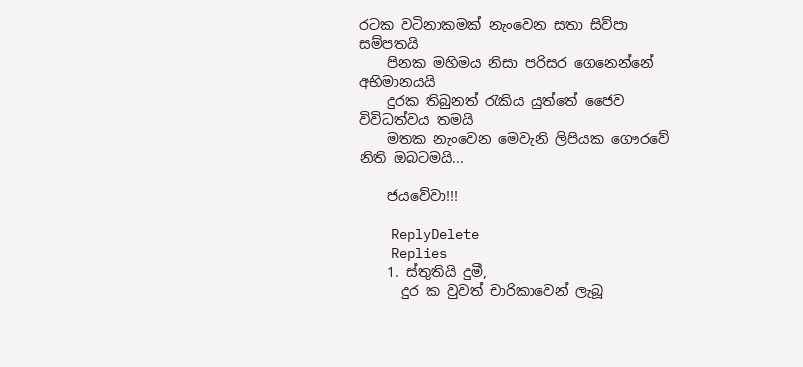රටක වටිනාකමක් නැංවෙන සතා සිව්පා සම්පතයි
    පිනක මහිමය නිසා පරිසර ගෙනෙන්නේ අභිමානයයි
    දුරක තිබුනත් රැකිය යුත්තේ ජෛව විවිධත්වය තමයි
    මතක නැංවෙන මෙවැනි ලිපියක ගෞරවේ නිති ඔබටමයි...

    ජයවේවා!!!

    ReplyDelete
    Replies
    1. ස්තුතියි දුමී,
      දුර ක වුවත් චාරිකාවෙන් ලැබූ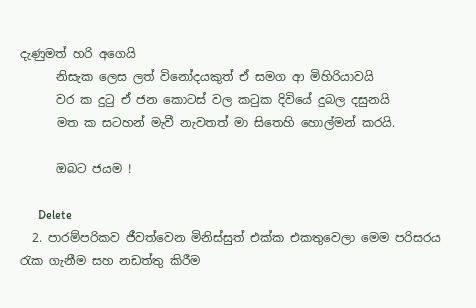දැණුමත් හරි අගෙයි
      නිසැක ලෙස ලත් විනෝදයකුත් ඒ සමග ආ මිහිරියාවයි
      වර ක දුටු ඒ ජන කොටස් වල කටුක දිවියේ දුබල දසුනයි
      මත ක සටහන් මැවී නැවතත් මා සිතෙහි හොල්මන් කරයි.

      ඔබට ජයම !

      Delete
  2. පාරම්පරිකව ජීවත්වෙන ‍මිනිස්සුත් එක්ක එකතුවෙලා මෙම පරිසරය රැක ගැනීම සහ නඩත්තු කිරීම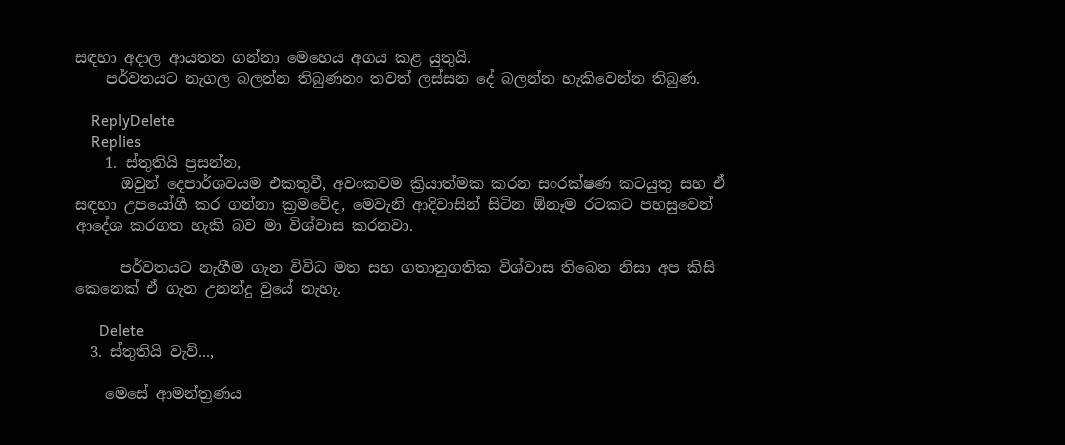සඳහා අදාල ආයතන ගන්නා මෙහෙය අගය කළ යුතුයි.
    පර්වතයට නැගල බලන්න තිබුණනං තවත් ලස්සන දේ බලන්න හැකිවෙන්න තිබුණ.

    ReplyDelete
    Replies
    1. ස්තුතියි ප්‍රසන්න,
      ඔවුන් දෙපාර්ශවයම එකතුවී, අවංකවම ක්‍රියාත්මක කරන සංරක්ෂණ කටයුතු සහ ඒ සඳහා උපයෝගී කර ගන්නා ක්‍රමවේද, මෙවැනි ආදිවාසින් සිටින ඕනෑම රටකට පහසුවෙන් ආදේශ කරගත හැකි බව මා විශ්වාස කරනවා.

      පර්වතයට නැගීම ගැන විවිධ මත සහ ගතානුගතික විශ්වාස තිබෙන නිසා අප කිසි කෙනෙක් ඒ ගැන උනන්දු වුයේ නැහැ.

      Delete
  3. ස්තුතියි වැව්...,

    මෙසේ ආමන්ත්‍රණය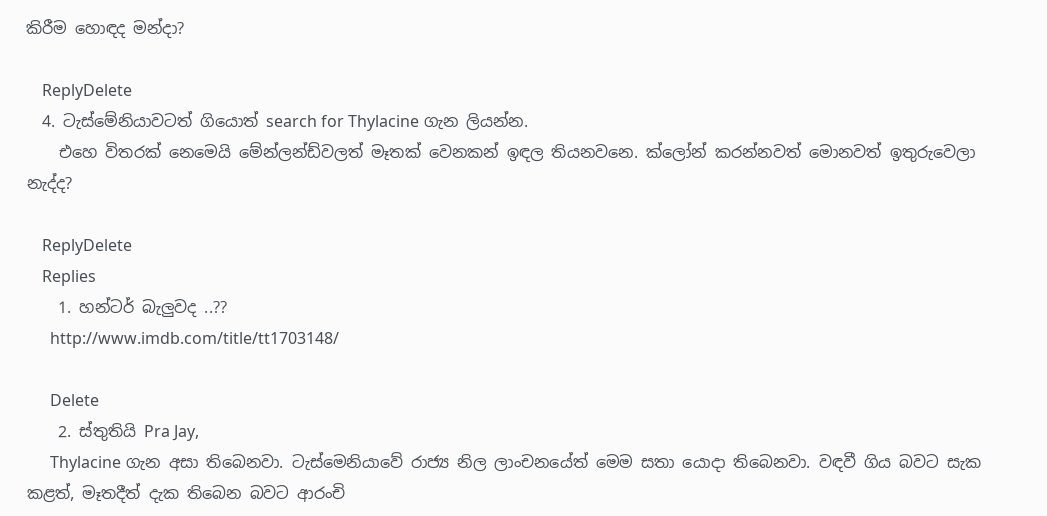කිරීම හොඳද මන්දා?

    ReplyDelete
  4. ටැස්මේනියාවටත් ගියොත් search for Thylacine ගැන ලියන්න.
    එහෙ විතරක් නෙමෙයි මේන්ලන්ඩ්වලත් මෑතක් වෙනකන් ඉඳල තියනවනෙ. ක්ලෝන් කරන්නවත් මොනවත් ඉතුරුවෙලා නැද්ද?

    ReplyDelete
    Replies
    1. හන්ටර් බැලුවද ..??
      http://www.imdb.com/title/tt1703148/

      Delete
    2. ස්තුතියි Pra Jay,
      Thylacine ගැන අසා තිබෙනවා. ටැස්මෙනියාවේ රාජ්‍ය නිල ලාංචනයේත් මෙම සතා යොදා තිබෙනවා. වඳවී ගිය බවට සැක කළත්, මෑතදීත් දැක තිබෙන බවට ආරංචි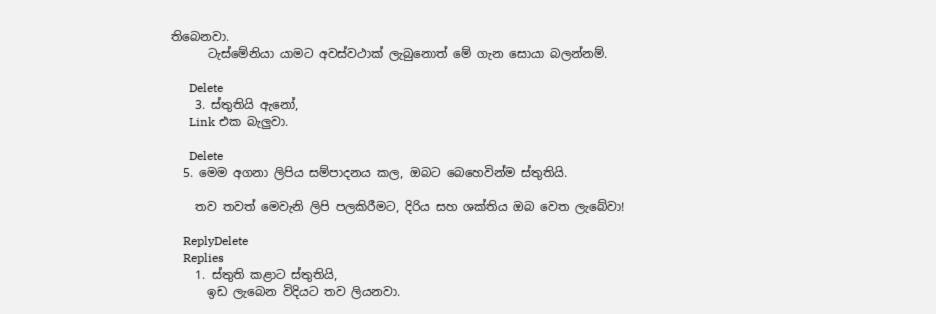තිබෙනවා.
      ටැස්මේනියා යාමට අවස්වථාක් ලැබුනොත් මේ ගැන සොයා බලන්නම්.

      Delete
    3. ස්තුතියි ඇනෝ,
      Link එක බැලුවා.

      Delete
  5. මෙම අගනා ලිපිය සම්පාදනය කල, ඔබට බෙහෙවින්ම ස්තුතියි.

    තව තවත් මෙවැනි ලිපි පලකිරීමට, දිරිය සහ ශක්තිය ඔබ වෙත ලැබේවා!

    ReplyDelete
    Replies
    1. ස්තුති කළාට ස්තුතියි,
      ඉඩ ලැබෙන විදියට තව ලියනවා.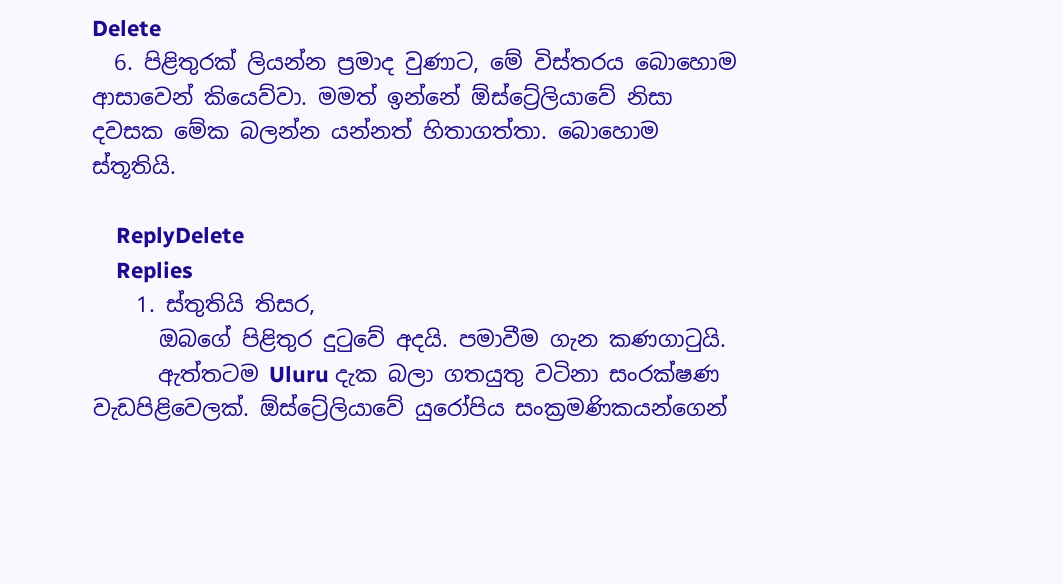Delete
  6. පිළිතුරක් ලියන්න ප්‍රමාද වුණාට, මේ විස්තරය බොහොම ආසාවෙන් කියෙව්වා. මමත් ඉන්නේ ඕස්ට්‍රේලියාවේ නිසා දවසක මේක බලන්න යන්නත් හිතාගත්තා. බොහොම ස්තූතියි.

    ReplyDelete
    Replies
    1. ස්තුතියි තිසර,
      ඔබගේ පිළිතුර දුටුවේ අදයි. පමාවීම ගැන කණගාටුයි.
      ඇත්තටම Uluru දැක බලා ගතයුතු වටිනා සංරක්ෂණ වැඩපිළිවෙලක්. ඕස්ට්‍රේලියාවේ යුරෝපිය සංක්‍රමණිකයන්ගෙන්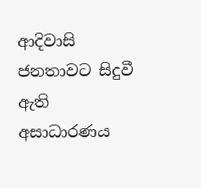ආදිවාසි ජනතාවට සිදුවී ඇති අසාධාරණය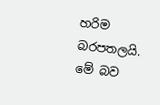හරිම බරපතලයි. මේ බව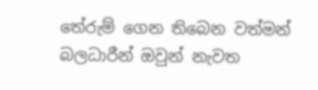තේරුම් ගෙන තිබෙන වත්මන් බලධාරීන් ඔවුන් නැවත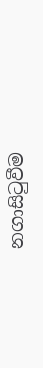නගාසිටුවීම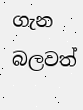ගැන බලවත්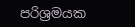පරිශ්‍රමයක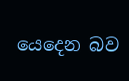යෙදෙන බව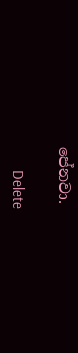පේනවා.

      Delete